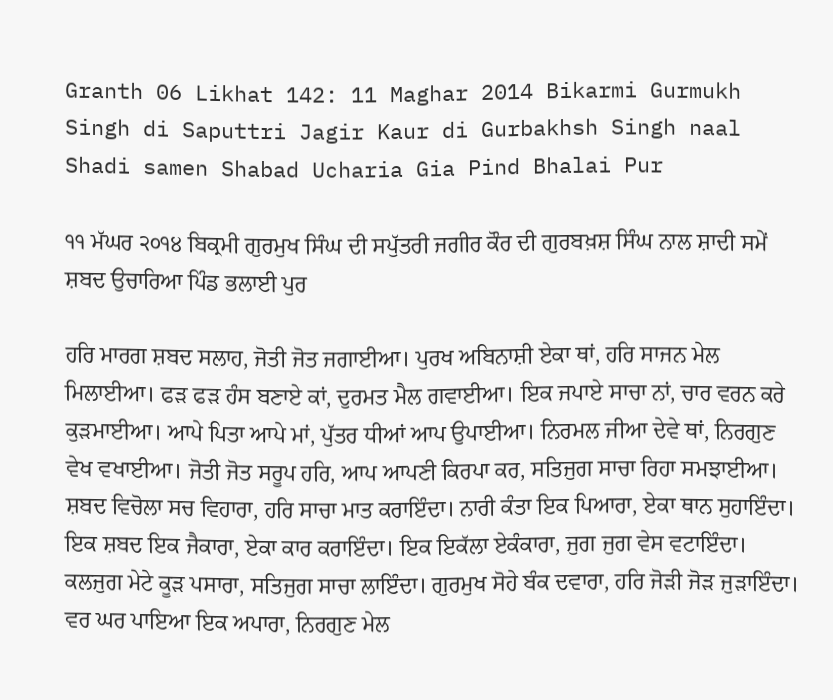Granth 06 Likhat 142: 11 Maghar 2014 Bikarmi Gurmukh Singh di Saputtri Jagir Kaur di Gurbakhsh Singh naal Shadi samen Shabad Ucharia Gia Pind Bhalai Pur

੧੧ ਮੱਘਰ ੨੦੧੪ ਬਿਕ੍ਰਮੀ ਗੁਰਮੁਖ ਸਿੰਘ ਦੀ ਸਪੁੱਤਰੀ ਜਗੀਰ ਕੌਰ ਦੀ ਗੁਰਬਖ਼ਸ਼ ਸਿੰਘ ਨਾਲ ਸ਼ਾਦੀ ਸਮੇਂ ਸ਼ਬਦ ਉਚਾਰਿਆ ਪਿੰਡ ਭਲਾਈ ਪੁਰ

ਹਰਿ ਮਾਰਗ ਸ਼ਬਦ ਸਲਾਹ, ਜੋਤੀ ਜੋਤ ਜਗਾਈਆ। ਪੁਰਖ ਅਬਿਨਾਸ਼ੀ ਏਕਾ ਥਾਂ, ਹਰਿ ਸਾਜਨ ਮੇਲ ਮਿਲਾਈਆ। ਫੜ ਫੜ ਹੰਸ ਬਣਾਏ ਕਾਂ, ਦੁਰਮਤ ਮੈਲ ਗਵਾਈਆ। ਇਕ ਜਪਾਏ ਸਾਚਾ ਨਾਂ, ਚਾਰ ਵਰਨ ਕਰੇ ਕੁੜਮਾਈਆ। ਆਪੇ ਪਿਤਾ ਆਪੇ ਮਾਂ, ਪੁੱਤਰ ਧੀਆਂ ਆਪ ਉਪਾਈਆ। ਨਿਰਮਲ ਜੀਆ ਦੇਵੇ ਥਾਂ, ਨਿਰਗੁਣ ਵੇਖ ਵਖਾਈਆ। ਜੋਤੀ ਜੋਤ ਸਰੂਪ ਹਰਿ, ਆਪ ਆਪਣੀ ਕਿਰਪਾ ਕਰ, ਸਤਿਜੁਗ ਸਾਚਾ ਰਿਹਾ ਸਮਝਾਈਆ। ਸ਼ਬਦ ਵਿਚੋਲਾ ਸਚ ਵਿਹਾਰਾ, ਹਰਿ ਸਾਚਾ ਮਾਤ ਕਰਾਇੰਦਾ। ਨਾਰੀ ਕੰਤਾ ਇਕ ਪਿਆਰਾ, ਏਕਾ ਥਾਨ ਸੁਹਾਇੰਦਾ। ਇਕ ਸ਼ਬਦ ਇਕ ਜੈਕਾਰਾ, ਏਕਾ ਕਾਰ ਕਰਾਇੰਦਾ। ਇਕ ਇਕੱਲਾ ਏਕੰਕਾਰਾ, ਜੁਗ ਜੁਗ ਵੇਸ ਵਟਾਇੰਦਾ। ਕਲਜੁਗ ਮੇਟੇ ਕੂੜ ਪਸਾਰਾ, ਸਤਿਜੁਗ ਸਾਚਾ ਲਾਇੰਦਾ। ਗੁਰਮੁਖ ਸੋਹੇ ਬੰਕ ਦਵਾਰਾ, ਹਰਿ ਜੋੜੀ ਜੋੜ ਜੁੜਾਇੰਦਾ। ਵਰ ਘਰ ਪਾਇਆ ਇਕ ਅਪਾਰਾ, ਨਿਰਗੁਣ ਮੇਲ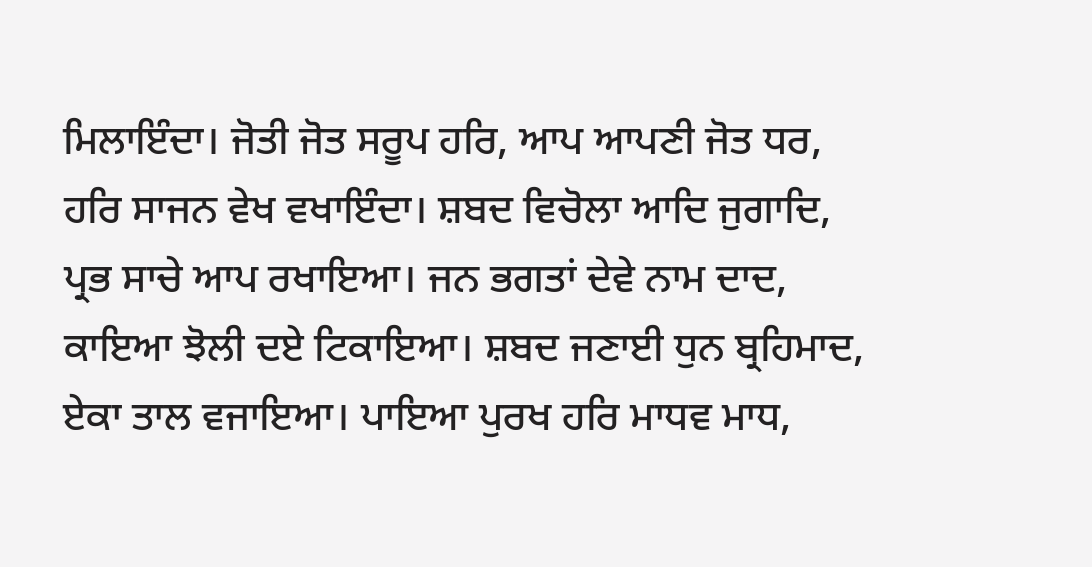ਮਿਲਾਇੰਦਾ। ਜੋਤੀ ਜੋਤ ਸਰੂਪ ਹਰਿ, ਆਪ ਆਪਣੀ ਜੋਤ ਧਰ, ਹਰਿ ਸਾਜਨ ਵੇਖ ਵਖਾਇੰਦਾ। ਸ਼ਬਦ ਵਿਚੋਲਾ ਆਦਿ ਜੁਗਾਦਿ, ਪ੍ਰਭ ਸਾਚੇ ਆਪ ਰਖਾਇਆ। ਜਨ ਭਗਤਾਂ ਦੇਵੇ ਨਾਮ ਦਾਦ, ਕਾਇਆ ਝੋਲੀ ਦਏ ਟਿਕਾਇਆ। ਸ਼ਬਦ ਜਣਾਈ ਧੁਨ ਬ੍ਰਹਿਮਾਦ, ਏਕਾ ਤਾਲ ਵਜਾਇਆ। ਪਾਇਆ ਪੁਰਖ ਹਰਿ ਮਾਧਵ ਮਾਧ,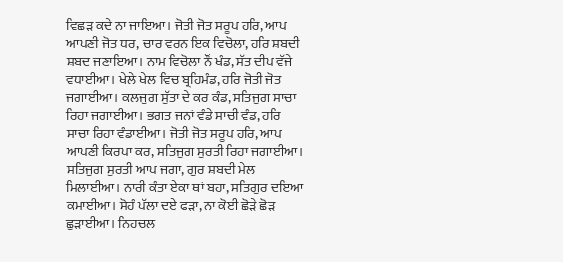ਵਿਛੜ ਕਦੇ ਨਾ ਜਾਇਆ। ਜੋਤੀ ਜੋਤ ਸਰੂਪ ਹਰਿ, ਆਪ ਆਪਣੀ ਜੋਤ ਧਰ, ਚਾਰ ਵਰਨ ਇਕ ਵਿਚੋਲਾ, ਹਰਿ ਸ਼ਬਦੀ ਸ਼ਬਦ ਜਣਾਇਆ। ਨਾਮ ਵਿਚੋਲਾ ਨੌਂ ਖੰਡ, ਸੱਤ ਦੀਪ ਵੱਜੇ ਵਧਾਈਆ। ਖੇਲੇ ਖੇਲ ਵਿਚ ਬ੍ਰਹਿਮੰਡ, ਹਰਿ ਜੋਤੀ ਜੋਤ ਜਗਾਈਆ। ਕਲਜੁਗ ਸੁੱਤਾ ਦੇ ਕਰ ਕੰਡ, ਸਤਿਜੁਗ ਸਾਚਾ ਰਿਹਾ ਜਗਾਈਆ। ਭਗਤ ਜਨਾਂ ਵੰਡੇ ਸਾਚੀ ਵੰਡ, ਹਰਿ ਸਾਚਾ ਰਿਹਾ ਵੰਡਾਈਆ। ਜੋਤੀ ਜੋਤ ਸਰੂਪ ਹਰਿ, ਆਪ ਆਪਣੀ ਕਿਰਪਾ ਕਰ, ਸਤਿਜੁਗ ਸੁਰਤੀ ਰਿਹਾ ਜਗਾਈਆ। ਸਤਿਜੁਗ ਸੁਰਤੀ ਆਪ ਜਗਾ, ਗੁਰ ਸ਼ਬਦੀ ਮੇਲ ਮਿਲਾਈਆ। ਨਾਰੀ ਕੰਤਾ ਏਕਾ ਥਾਂ ਬਹਾ, ਸਤਿਗੁਰ ਦਇਆ ਕਮਾਈਆ। ਸੋਹੰ ਪੱਲਾ ਦਏ ਫੜਾ, ਨਾ ਕੋਈ ਛੋੜੇ ਛੋੜ ਛੁੜਾਈਆ। ਨਿਹਚਲ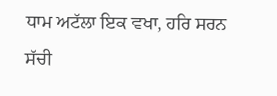ਧਾਮ ਅਟੱਲਾ ਇਕ ਵਖਾ, ਹਰਿ ਸਰਨ ਸੱਚੀ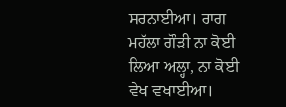ਸਰਨਾਈਆ। ਰਾਗ ਮਹੱਲਾ ਗੌੜੀ ਨਾ ਕੋਈ ਲਿਆ ਅਲ੍ਹਾ, ਨਾ ਕੋਈ ਵੇਖ ਵਖਾਈਆ।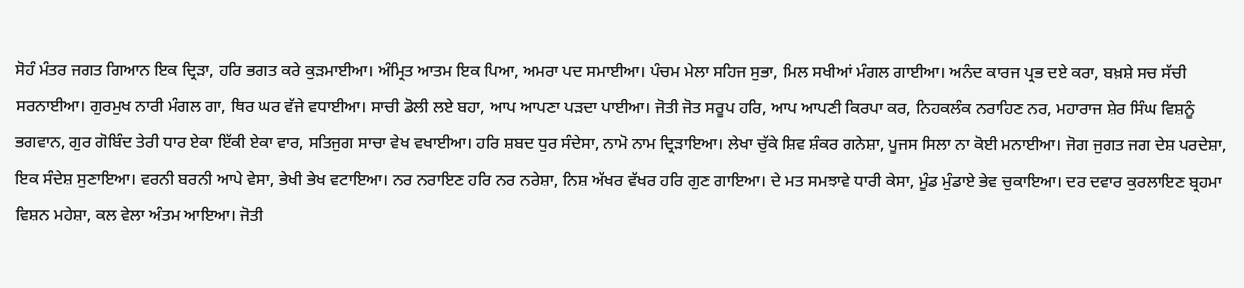ਸੋਹੰ ਮੰਤਰ ਜਗਤ ਗਿਆਨ ਇਕ ਦ੍ਰਿੜਾ, ਹਰਿ ਭਗਤ ਕਰੇ ਕੁੜਮਾਈਆ। ਅੰਮ੍ਰਿਤ ਆਤਮ ਇਕ ਪਿਆ, ਅਮਰਾ ਪਦ ਸਮਾਈਆ। ਪੰਚਮ ਮੇਲਾ ਸਹਿਜ ਸੁਭਾ, ਮਿਲ ਸਖੀਆਂ ਮੰਗਲ ਗਾਈਆ। ਅਨੰਦ ਕਾਰਜ ਪ੍ਰਭ ਦਏ ਕਰਾ, ਬਖ਼ਸ਼ੇ ਸਚ ਸੱਚੀ ਸਰਨਾਈਆ। ਗੁਰਮੁਖ ਨਾਰੀ ਮੰਗਲ ਗਾ, ਥਿਰ ਘਰ ਵੱਜੇ ਵਧਾਈਆ। ਸਾਚੀ ਡੋਲੀ ਲਏ ਬਹਾ, ਆਪ ਆਪਣਾ ਪੜਦਾ ਪਾਈਆ। ਜੋਤੀ ਜੋਤ ਸਰੂਪ ਹਰਿ, ਆਪ ਆਪਣੀ ਕਿਰਪਾ ਕਰ, ਨਿਹਕਲੰਕ ਨਰਾਹਿਣ ਨਰ, ਮਹਾਰਾਜ ਸ਼ੇਰ ਸਿੰਘ ਵਿਸ਼ਨੂੰ ਭਗਵਾਨ, ਗੁਰ ਗੋਬਿੰਦ ਤੇਰੀ ਧਾਰ ਏਕਾ ਇੱਕੀ ਏਕਾ ਵਾਰ, ਸਤਿਜੁਗ ਸਾਚਾ ਵੇਖ ਵਖਾਈਆ। ਹਰਿ ਸ਼ਬਦ ਧੁਰ ਸੰਦੇਸਾ, ਨਾਮੋ ਨਾਮ ਦ੍ਰਿੜਾਇਆ। ਲੇਖਾ ਚੁੱਕੇ ਸ਼ਿਵ ਸ਼ੰਕਰ ਗਨੇਸ਼ਾ, ਪੂਜਸ ਸਿਲਾ ਨਾ ਕੋਈ ਮਨਾਈਆ। ਜੋਗ ਜੁਗਤ ਜਗ ਦੇਸ਼ ਪਰਦੇਸ਼ਾ, ਇਕ ਸੰਦੇਸ਼ ਸੁਣਾਇਆ। ਵਰਨੀ ਬਰਨੀ ਆਪੇ ਵੇਸਾ, ਭੇਖੀ ਭੇਖ ਵਟਾਇਆ। ਨਰ ਨਰਾਇਣ ਹਰਿ ਨਰ ਨਰੇਸ਼ਾ, ਨਿਸ਼ ਅੱਖਰ ਵੱਖਰ ਹਰਿ ਗੁਣ ਗਾਇਆ। ਦੇ ਮਤ ਸਮਝਾਵੇ ਧਾਰੀ ਕੇਸਾ, ਮੂੰਡ ਮੁੰਡਾਏ ਭੇਵ ਚੁਕਾਇਆ। ਦਰ ਦਵਾਰ ਕੁਰਲਾਇਣ ਬ੍ਰਹਮਾ ਵਿਸ਼ਨ ਮਹੇਸ਼ਾ, ਕਲ ਵੇਲਾ ਅੰਤਮ ਆਇਆ। ਜੋਤੀ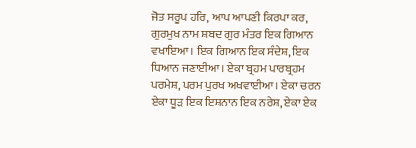ਜੋਤ ਸਰੂਪ ਹਰਿ, ਆਪ ਆਪਣੀ ਕਿਰਪਾ ਕਰ, ਗੁਰਮੁਖ ਨਾਮ ਸ਼ਬਦ ਗੁਰ ਮੰਤਰ ਇਕ ਗਿਆਨ ਵਖਾਇਆ। ਇਕ ਗਿਆਨ ਇਕ ਸੰਦੇਸ਼, ਇਕ ਧਿਆਨ ਜਣਾਈਆ। ਏਕਾ ਬ੍ਰਹਮ ਪਾਰਬ੍ਰਹਮ ਪਰਮੇਸ਼, ਪਰਮ ਪੁਰਖ ਅਖਵਾਈਆ। ਏਕਾ ਚਰਨ ਏਕਾ ਧੂੜ ਇਕ ਇਸ਼ਨਾਨ ਇਕ ਨਰੇਸ਼, ਏਕਾ ਏਕ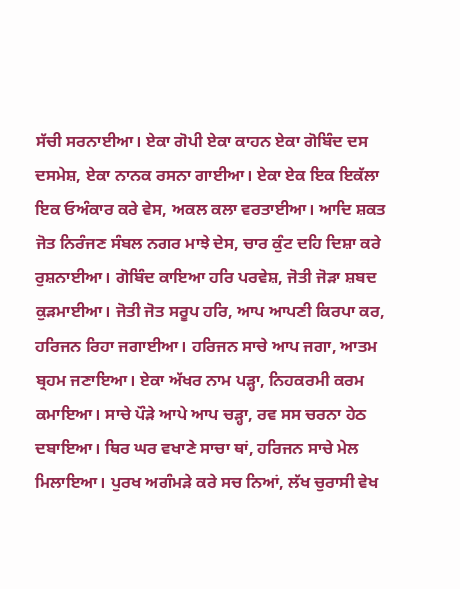ਸੱਚੀ ਸਰਨਾਈਆ। ਏਕਾ ਗੋਪੀ ਏਕਾ ਕਾਹਨ ਏਕਾ ਗੋਬਿੰਦ ਦਸ ਦਸਮੇਸ਼, ਏਕਾ ਨਾਨਕ ਰਸਨਾ ਗਾਈਆ। ਏਕਾ ਏਕ ਇਕ ਇਕੱਲਾ ਇਕ ਓਅੰਕਾਰ ਕਰੇ ਵੇਸ, ਅਕਲ ਕਲਾ ਵਰਤਾਈਆ। ਆਦਿ ਸ਼ਕਤ ਜੋਤ ਨਿਰੰਜਣ ਸੰਬਲ ਨਗਰ ਮਾਝੇ ਦੇਸ, ਚਾਰ ਕੁੰਟ ਦਹਿ ਦਿਸ਼ਾ ਕਰੇ ਰੁਸ਼ਨਾਈਆ। ਗੋਬਿੰਦ ਕਾਇਆ ਹਰਿ ਪਰਵੇਸ਼, ਜੋਤੀ ਜੋੜਾ ਸ਼ਬਦ ਕੁੜਮਾਈਆ। ਜੋਤੀ ਜੋਤ ਸਰੂਪ ਹਰਿ, ਆਪ ਆਪਣੀ ਕਿਰਪਾ ਕਰ, ਹਰਿਜਨ ਰਿਹਾ ਜਗਾਈਆ। ਹਰਿਜਨ ਸਾਚੇ ਆਪ ਜਗਾ, ਆਤਮ ਬ੍ਰਹਮ ਜਣਾਇਆ। ਏਕਾ ਅੱਖਰ ਨਾਮ ਪੜ੍ਹਾ, ਨਿਹਕਰਮੀ ਕਰਮ ਕਮਾਇਆ। ਸਾਚੇ ਪੌੜੇ ਆਪੇ ਆਪ ਚੜ੍ਹਾ, ਰਵ ਸਸ ਚਰਨਾ ਹੇਠ ਦਬਾਇਆ। ਥਿਰ ਘਰ ਵਖਾਣੇ ਸਾਚਾ ਥਾਂ, ਹਰਿਜਨ ਸਾਚੇ ਮੇਲ ਮਿਲਾਇਆ। ਪੁਰਖ ਅਗੰਮੜੇ ਕਰੇ ਸਚ ਨਿਆਂ, ਲੱਖ ਚੁਰਾਸੀ ਵੇਖ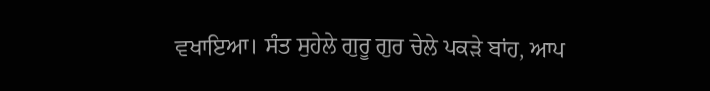ਵਖਾਇਆ। ਸੰਤ ਸੁਹੇਲੇ ਗੁਰੂ ਗੁਰ ਚੇਲੇ ਪਕੜੇ ਬਾਂਹ, ਆਪ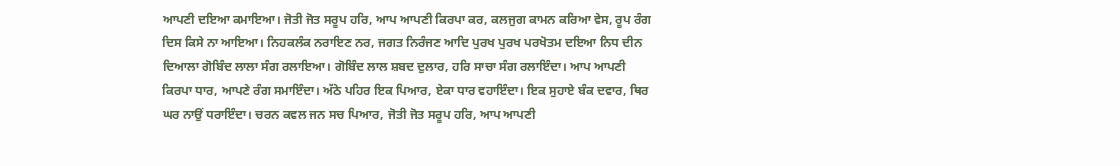ਆਪਣੀ ਦਇਆ ਕਮਾਇਆ। ਜੋਤੀ ਜੋਤ ਸਰੂਪ ਹਰਿ, ਆਪ ਆਪਣੀ ਕਿਰਪਾ ਕਰ, ਕਲਜੁਗ ਕਾਮਨ ਕਰਿਆ ਵੇਸ, ਰੂਪ ਰੰਗ ਦਿਸ ਕਿਸੇ ਨਾ ਆਇਆ। ਨਿਹਕਲੰਕ ਨਰਾਇਣ ਨਰ, ਜਗਤ ਨਿਰੰਜਣ ਆਦਿ ਪੁਰਖ ਪੁਰਖ ਪਰਖੋਤਮ ਦਇਆ ਨਿਧ ਦੀਨ ਦਿਆਲਾ ਗੋਬਿੰਦ ਲਾਲਾ ਸੰਗ ਰਲਾਇਆ। ਗੋਬਿੰਦ ਲਾਲ ਸ਼ਬਦ ਦੁਲਾਰ, ਹਰਿ ਸਾਚਾ ਸੰਗ ਰਲਾਇੰਦਾ। ਆਪ ਆਪਣੀ ਕਿਰਪਾ ਧਾਰ, ਆਪਣੇ ਰੰਗ ਸਮਾਇੰਦਾ। ਅੱਠੇ ਪਹਿਰ ਇਕ ਪਿਆਰ, ਏਕਾ ਧਾਰ ਵਹਾਇੰਦਾ। ਇਕ ਸੁਹਾਏ ਬੰਕ ਦਵਾਰ, ਥਿਰ ਘਰ ਨਾਉਂ ਧਰਾਇੰਦਾ। ਚਰਨ ਕਵਲ ਜਨ ਸਚ ਪਿਆਰ, ਜੋਤੀ ਜੋਤ ਸਰੂਪ ਹਰਿ, ਆਪ ਆਪਣੀ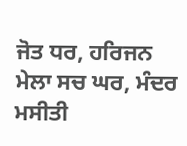ਜੋਤ ਧਰ, ਹਰਿਜਨ ਮੇਲਾ ਸਚ ਘਰ, ਮੰਦਰ ਮਸੀਤੀ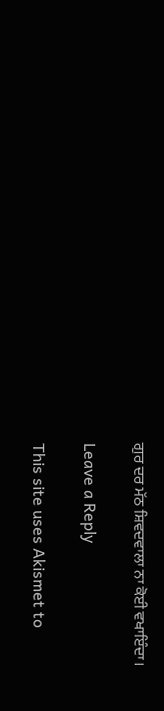ਗੁਰ ਦਰ ਮੱਠ ਸ਼ਿਵਦਵਾਲਾ ਨਾ ਕੋਈ ਵਖਾਇੰਦਾ।

Leave a Reply

This site uses Akismet to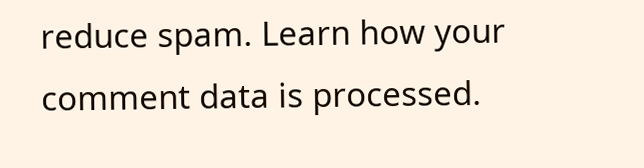reduce spam. Learn how your comment data is processed.